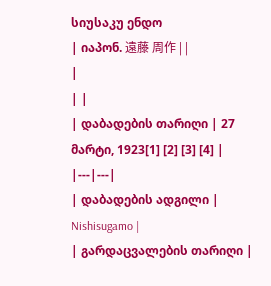სიუსაკუ ენდო
| იაპონ. 遠藤 周作 | |
|
| |
| დაბადების თარიღი | 27 მარტი, 1923[1] [2] [3] [4] |
|---|---|
| დაბადების ადგილი | Nishisugamo |
| გარდაცვალების თარიღი |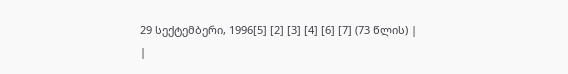29 სექტემბერი, 1996[5] [2] [3] [4] [6] [7] (73 წლის) |
|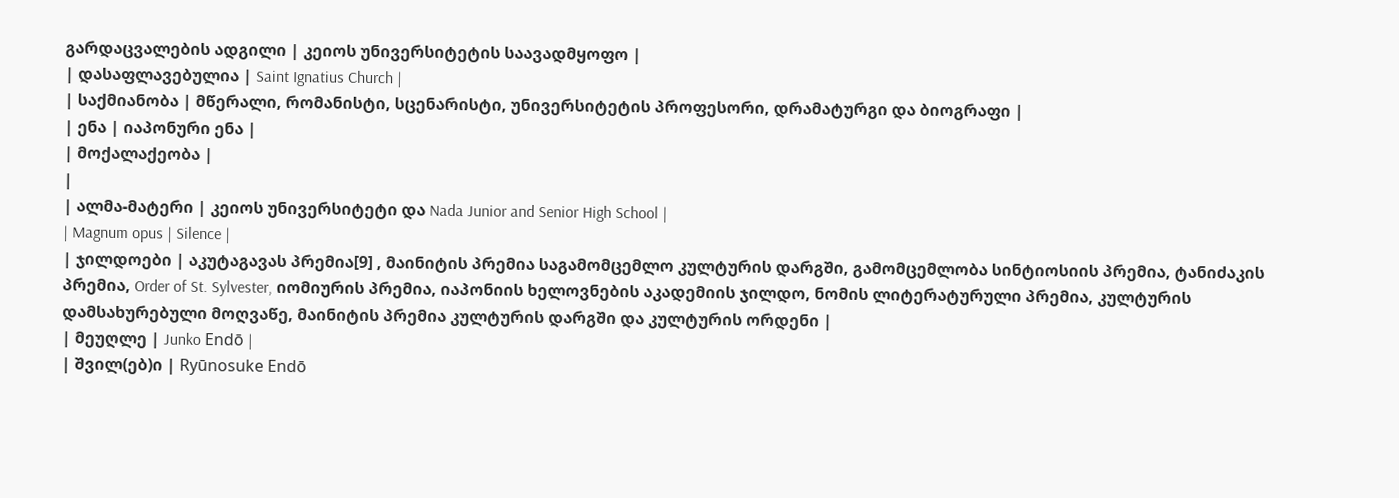გარდაცვალების ადგილი | კეიოს უნივერსიტეტის საავადმყოფო |
| დასაფლავებულია | Saint Ignatius Church |
| საქმიანობა | მწერალი, რომანისტი, სცენარისტი, უნივერსიტეტის პროფესორი, დრამატურგი და ბიოგრაფი |
| ენა | იაპონური ენა |
| მოქალაქეობა |
|
| ალმა-მატერი | კეიოს უნივერსიტეტი და Nada Junior and Senior High School |
| Magnum opus | Silence |
| ჯილდოები | აკუტაგავას პრემია[9] , მაინიტის პრემია საგამომცემლო კულტურის დარგში, გამომცემლობა სინტიოსიის პრემია, ტანიძაკის პრემია, Order of St. Sylvester, იომიურის პრემია, იაპონიის ხელოვნების აკადემიის ჯილდო, ნომის ლიტერატურული პრემია, კულტურის დამსახურებული მოღვაწე, მაინიტის პრემია კულტურის დარგში და კულტურის ორდენი |
| მეუღლე | Junko Endō |
| შვილ(ებ)ი | Ryūnosuke Endō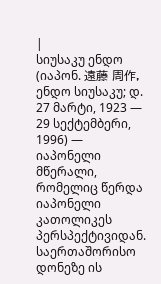|
სიუსაკუ ენდო (იაპონ. 遠藤 周作, ენდო სიუსაკუ; დ. 27 მარტი, 1923 — 29 სექტემბერი, 1996) — იაპონელი მწერალი, რომელიც წერდა იაპონელი კათოლიკეს პერსპექტივიდან. საერთაშორისო დონეზე ის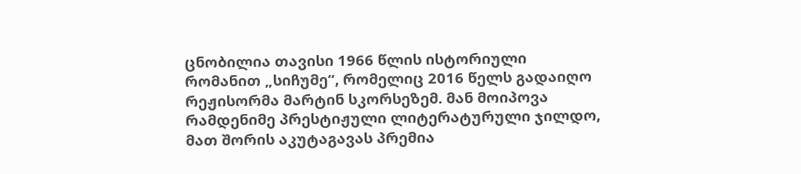ცნობილია თავისი 1966 წლის ისტორიული რომანით „სიჩუმე“, რომელიც 2016 წელს გადაიღო რეჟისორმა მარტინ სკორსეზემ. მან მოიპოვა რამდენიმე პრესტიჟული ლიტერატურული ჯილდო, მათ შორის აკუტაგავას პრემია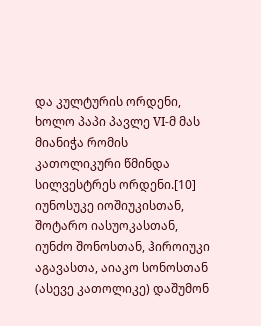და კულტურის ორდენი, ხოლო პაპი პავლე VI-მ მას მიანიჭა რომის კათოლიკური წმინდა სილვესტრეს ორდენი.[10]
იუნოსუკე იოშიუკისთან, შოტარო იასუოკასთან, იუნძო შონოსთან, ჰიროიუკი აგავასთა, აიაკო სონოსთან (ასევე კათოლიკე) დაშუმონ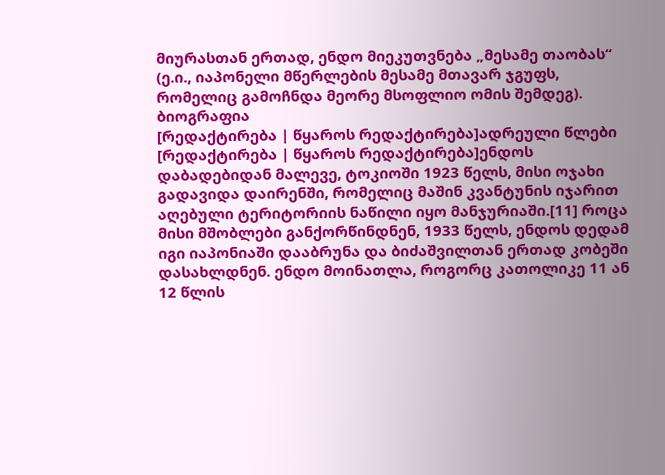მიურასთან ერთად, ენდო მიეკუთვნება „მესამე თაობას“ (ე.ი., იაპონელი მწერლების მესამე მთავარ ჯგუფს, რომელიც გამოჩნდა მეორე მსოფლიო ომის შემდეგ).
ბიოგრაფია
[რედაქტირება | წყაროს რედაქტირება]ადრეული წლები
[რედაქტირება | წყაროს რედაქტირება]ენდოს დაბადებიდან მალევე, ტოკიოში 1923 წელს, მისი ოჯახი გადავიდა დაირენში, რომელიც მაშინ კვანტუნის იჯარით აღებული ტერიტორიის ნაწილი იყო მანჯურიაში.[11] როცა მისი მშობლები განქორწინდნენ, 1933 წელს, ენდოს დედამ იგი იაპონიაში დააბრუნა და ბიძაშვილთან ერთად კობეში დასახლდნენ. ენდო მოინათლა, როგორც კათოლიკე 11 ან 12 წლის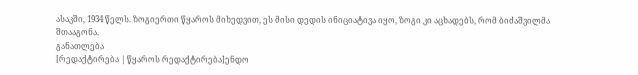ასაკში, 1934 წელს. ზოგიერთი წყაროს მიხედვით, ეს მისი დედის ინიციატივა იყო, ზოგი კი აცხადებს, რომ ბიძაშვილმა შთააგონა.
განათლება
[რედაქტირება | წყაროს რედაქტირება]ენდო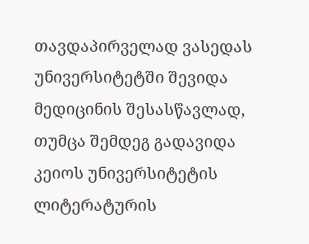თავდაპირველად ვასედას უნივერსიტეტში შევიდა მედიცინის შესასწავლად, თუმცა შემდეგ გადავიდა კეიოს უნივერსიტეტის ლიტერატურის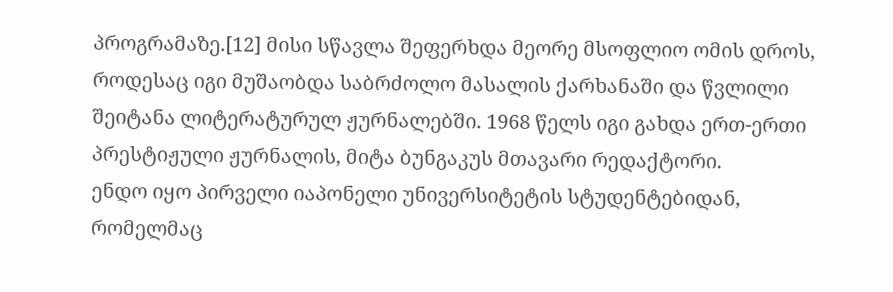პროგრამაზე.[12] მისი სწავლა შეფერხდა მეორე მსოფლიო ომის დროს, როდესაც იგი მუშაობდა საბრძოლო მასალის ქარხანაში და წვლილი შეიტანა ლიტერატურულ ჟურნალებში. 1968 წელს იგი გახდა ერთ-ერთი პრესტიჟული ჟურნალის, მიტა ბუნგაკუს მთავარი რედაქტორი.
ენდო იყო პირველი იაპონელი უნივერსიტეტის სტუდენტებიდან, რომელმაც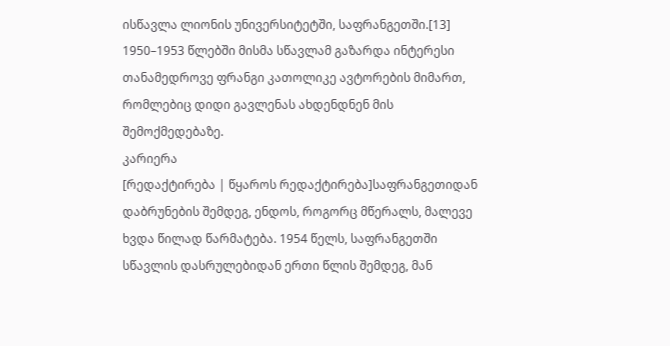ისწავლა ლიონის უნივერსიტეტში, საფრანგეთში.[13] 1950–1953 წლებში მისმა სწავლამ გაზარდა ინტერესი თანამედროვე ფრანგი კათოლიკე ავტორების მიმართ, რომლებიც დიდი გავლენას ახდენდნენ მის შემოქმედებაზე.
კარიერა
[რედაქტირება | წყაროს რედაქტირება]საფრანგეთიდან დაბრუნების შემდეგ, ენდოს, როგორც მწერალს, მალევე ხვდა წილად წარმატება. 1954 წელს, საფრანგეთში სწავლის დასრულებიდან ერთი წლის შემდეგ, მან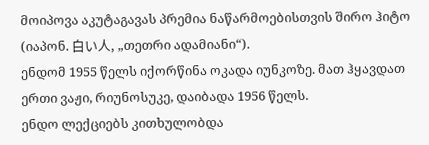მოიპოვა აკუტაგავას პრემია ნაწარმოებისთვის შირო ჰიტო (იაპონ. 白い人, „თეთრი ადამიანი“).
ენდომ 1955 წელს იქორწინა ოკადა იუნკოზე. მათ ჰყავდათ ერთი ვაჟი, რიუნოსუკე, დაიბადა 1956 წელს.
ენდო ლექციებს კითხულობდა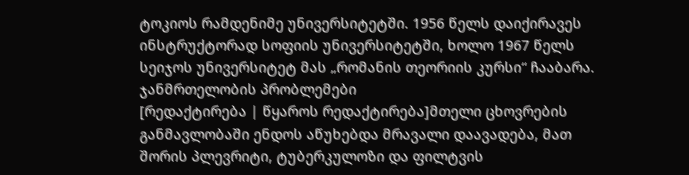ტოკიოს რამდენიმე უნივერსიტეტში. 1956 წელს დაიქირავეს ინსტრუქტორად სოფიის უნივერსიტეტში, ხოლო 1967 წელს სეიჯოს უნივერსიტეტ მას „რომანის თეორიის კურსი“ ჩააბარა.
ჯანმრთელობის პრობლემები
[რედაქტირება | წყაროს რედაქტირება]მთელი ცხოვრების განმავლობაში ენდოს აწუხებდა მრავალი დაავადება, მათ შორის პლევრიტი, ტუბერკულოზი და ფილტვის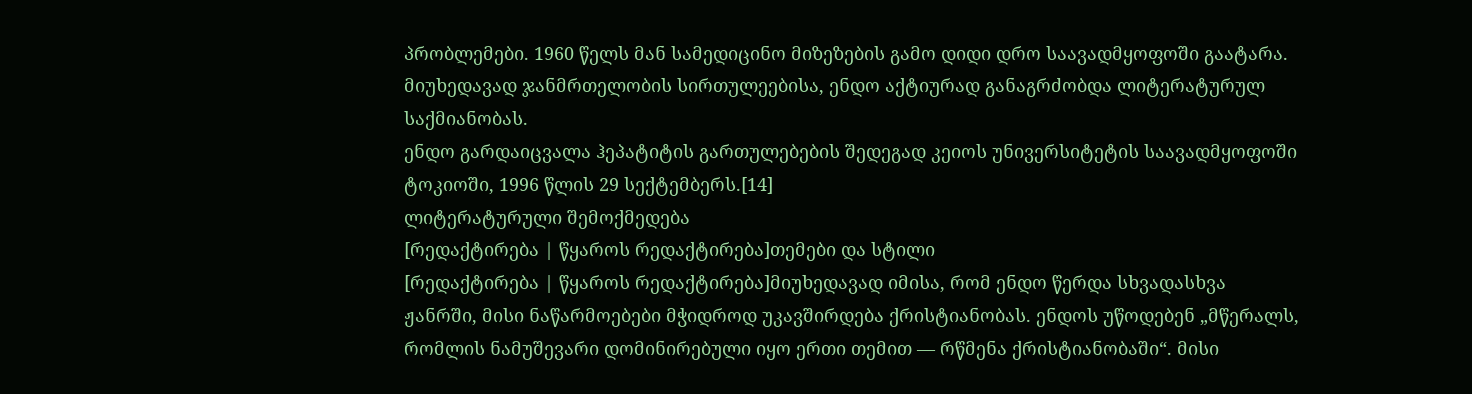პრობლემები. 1960 წელს მან სამედიცინო მიზეზების გამო დიდი დრო საავადმყოფოში გაატარა. მიუხედავად ჯანმრთელობის სირთულეებისა, ენდო აქტიურად განაგრძობდა ლიტერატურულ საქმიანობას.
ენდო გარდაიცვალა ჰეპატიტის გართულებების შედეგად კეიოს უნივერსიტეტის საავადმყოფოში ტოკიოში, 1996 წლის 29 სექტემბერს.[14]
ლიტერატურული შემოქმედება
[რედაქტირება | წყაროს რედაქტირება]თემები და სტილი
[რედაქტირება | წყაროს რედაქტირება]მიუხედავად იმისა, რომ ენდო წერდა სხვადასხვა ჟანრში, მისი ნაწარმოებები მჭიდროდ უკავშირდება ქრისტიანობას. ენდოს უწოდებენ „მწერალს, რომლის ნამუშევარი დომინირებული იყო ერთი თემით — რწმენა ქრისტიანობაში“. მისი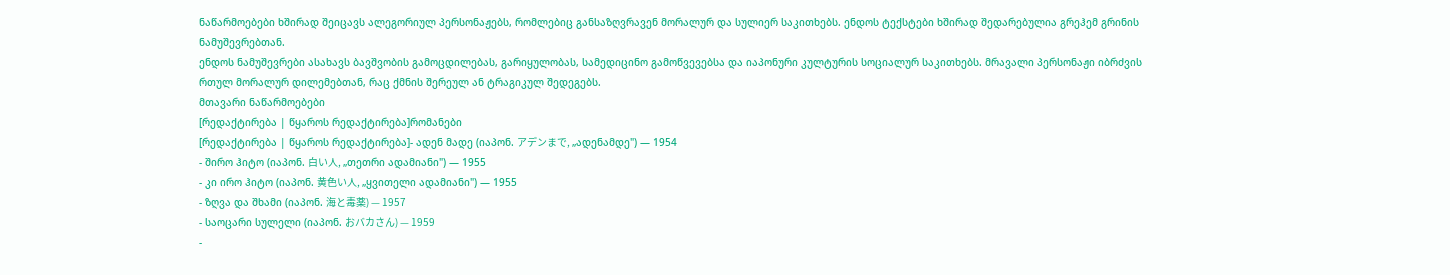ნაწარმოებები ხშირად შეიცავს ალეგორიულ პერსონაჟებს, რომლებიც განსაზღვრავენ მორალურ და სულიერ საკითხებს. ენდოს ტექსტები ხშირად შედარებულია გრეჰემ გრინის ნამუშევრებთან.
ენდოს ნამუშევრები ასახავს ბავშვობის გამოცდილებას, გარიყულობას, სამედიცინო გამოწვევებსა და იაპონური კულტურის სოციალურ საკითხებს. მრავალი პერსონაჟი იბრძვის რთულ მორალურ დილემებთან, რაც ქმნის შერეულ ან ტრაგიკულ შედეგებს.
მთავარი ნაწარმოებები
[რედაქტირება | წყაროს რედაქტირება]რომანები
[რედაქტირება | წყაროს რედაქტირება]- ადენ მადე (იაპონ. アデンまで, „ადენამდე") — 1954
- შირო ჰიტო (იაპონ. 白い人, „თეთრი ადამიანი") — 1955
- კი ირო ჰიტო (იაპონ. 黄色い人, „ყვითელი ადამიანი") — 1955
- ზღვა და შხამი (იაპონ. 海と毒薬) — 1957
- საოცარი სულელი (იაპონ. おバカさん) — 1959
-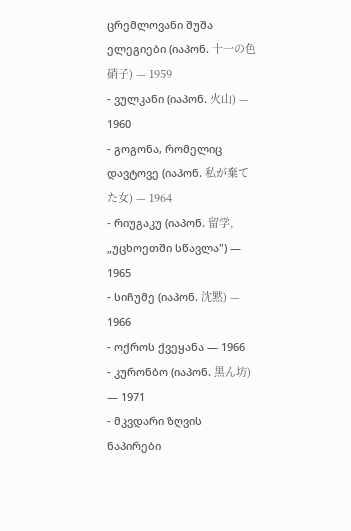ცრემლოვანი შუშა ელეგიები (იაპონ. 十一の色硝子) — 1959
- ვულკანი (იაპონ. 火山) — 1960
- გოგონა, რომელიც დავტოვე (იაპონ. 私が棄てた女) — 1964
- რიუგაკუ (იაპონ. 留学, „უცხოეთში სწავლა") — 1965
- სიჩუმე (იაპონ. 沈黙) — 1966
- ოქროს ქვეყანა — 1966
- კურონბო (იაპონ. 黒ん坊) — 1971
- მკვდარი ზღვის ნაპირები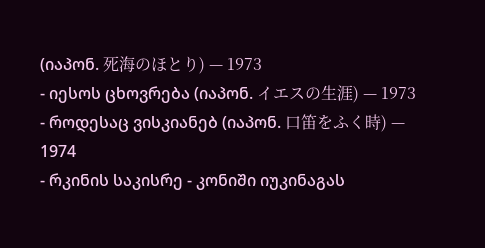(იაპონ. 死海のほとり) — 1973
- იესოს ცხოვრება (იაპონ. イエスの生涯) — 1973
- როდესაც ვისკიანებ (იაპონ. 口笛をふく時) — 1974
- რკინის საკისრე - კონიში იუკინაგას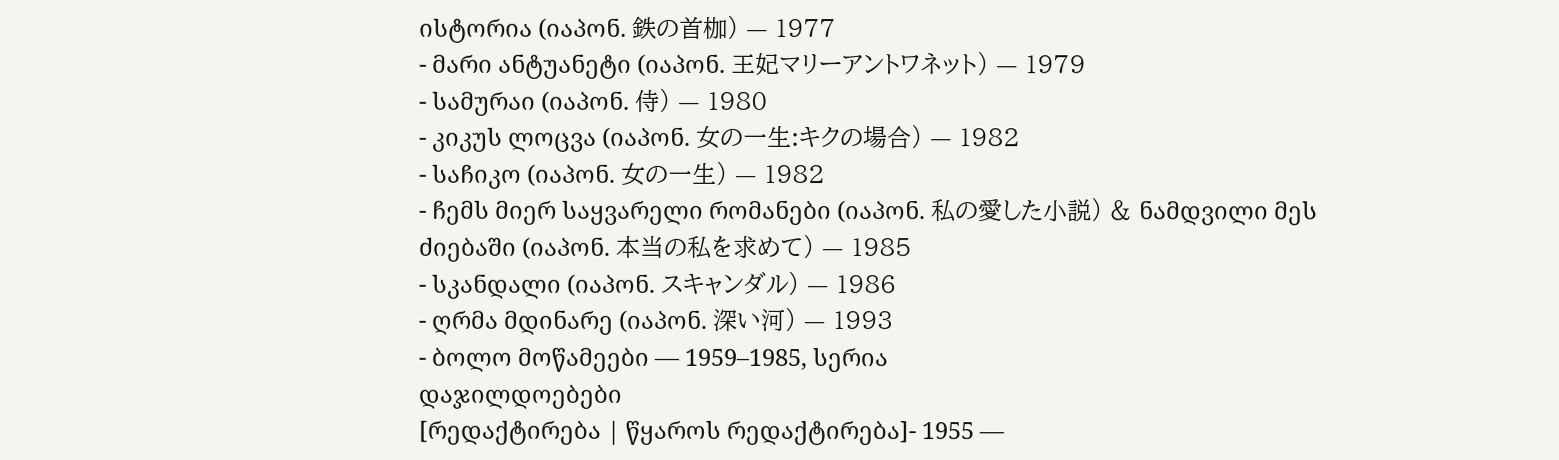ისტორია (იაპონ. 鉄の首枷) — 1977
- მარი ანტუანეტი (იაპონ. 王妃マリーアントワネット) — 1979
- სამურაი (იაპონ. 侍) — 1980
- კიკუს ლოცვა (იაპონ. 女の一生:キクの場合) — 1982
- საჩიკო (იაპონ. 女の一生) — 1982
- ჩემს მიერ საყვარელი რომანები (იაპონ. 私の愛した小説) & ნამდვილი მეს ძიებაში (იაპონ. 本当の私を求めて) — 1985
- სკანდალი (იაპონ. スキャンダル) — 1986
- ღრმა მდინარე (იაპონ. 深い河) — 1993
- ბოლო მოწამეები — 1959–1985, სერია
დაჯილდოებები
[რედაქტირება | წყაროს რედაქტირება]- 1955 —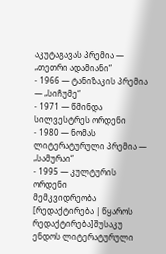აკუტაგავას პრემია — „თეთრი ადამიანი“
- 1966 — ტანიზაკის პრემია — „სიჩუმე“
- 1971 — წმინდა სილვესტრეს ორდენი
- 1980 — ნომას ლიტერატურული პრემია — „სამურაი“
- 1995 — კულტურის ორდენი
მემკვიდრეობა
[რედაქტირება | წყაროს რედაქტირება]შუსაკუ ენდოს ლიტერატურული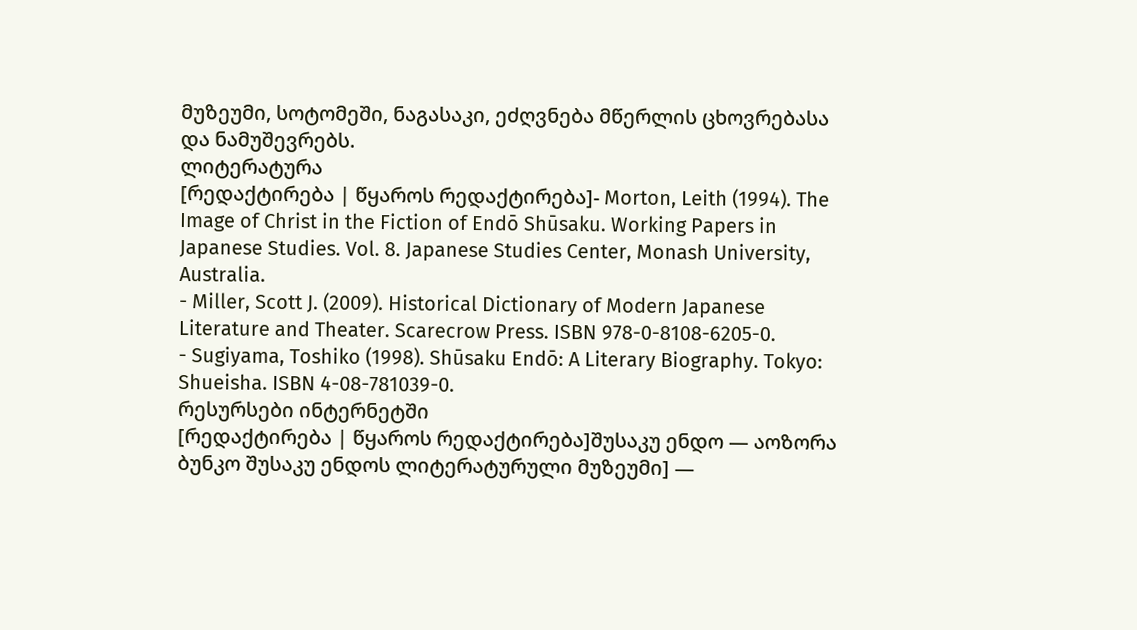მუზეუმი, სოტომეში, ნაგასაკი, ეძღვნება მწერლის ცხოვრებასა და ნამუშევრებს.
ლიტერატურა
[რედაქტირება | წყაროს რედაქტირება]- Morton, Leith (1994). The Image of Christ in the Fiction of Endō Shūsaku. Working Papers in Japanese Studies. Vol. 8. Japanese Studies Center, Monash University, Australia.
- Miller, Scott J. (2009). Historical Dictionary of Modern Japanese Literature and Theater. Scarecrow Press. ISBN 978-0-8108-6205-0.
- Sugiyama, Toshiko (1998). Shūsaku Endō: A Literary Biography. Tokyo: Shueisha. ISBN 4-08-781039-0.
რესურსები ინტერნეტში
[რედაქტირება | წყაროს რედაქტირება]შუსაკუ ენდო — აოზორა ბუნკო შუსაკუ ენდოს ლიტერატურული მუზეუმი] —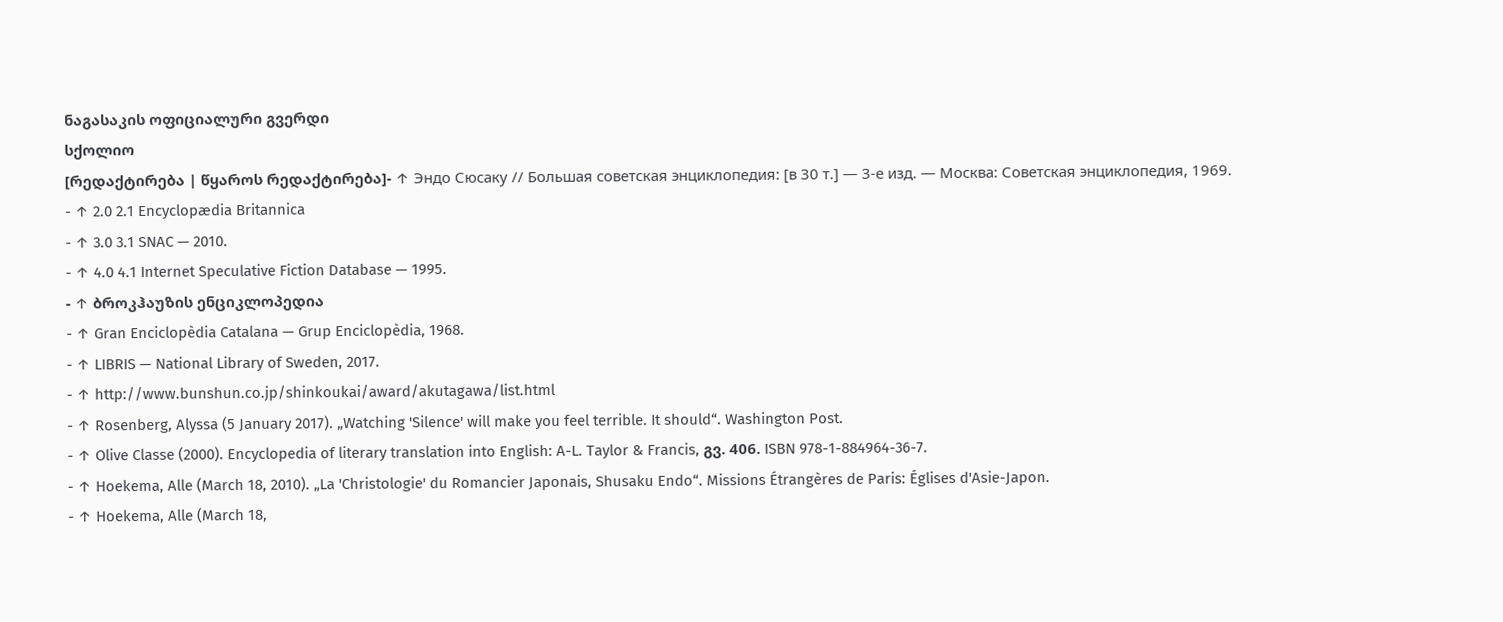ნაგასაკის ოფიციალური გვერდი
სქოლიო
[რედაქტირება | წყაროს რედაქტირება]- ↑ Эндо Сюсаку // Большая советская энциклопедия: [в 30 т.] — 3-е изд. — Москва: Советская энциклопедия, 1969.
- ↑ 2.0 2.1 Encyclopædia Britannica
- ↑ 3.0 3.1 SNAC — 2010.
- ↑ 4.0 4.1 Internet Speculative Fiction Database — 1995.
- ↑ ბროკჰაუზის ენციკლოპედია
- ↑ Gran Enciclopèdia Catalana — Grup Enciclopèdia, 1968.
- ↑ LIBRIS — National Library of Sweden, 2017.
- ↑ http://www.bunshun.co.jp/shinkoukai/award/akutagawa/list.html
- ↑ Rosenberg, Alyssa (5 January 2017). „Watching 'Silence' will make you feel terrible. It should“. Washington Post.
- ↑ Olive Classe (2000). Encyclopedia of literary translation into English: A-L. Taylor & Francis, გვ. 406. ISBN 978-1-884964-36-7.
- ↑ Hoekema, Alle (March 18, 2010). „La 'Christologie' du Romancier Japonais, Shusaku Endo“. Missions Étrangères de Paris: Églises d'Asie-Japon.
- ↑ Hoekema, Alle (March 18,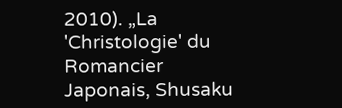2010). „La 'Christologie' du Romancier Japonais, Shusaku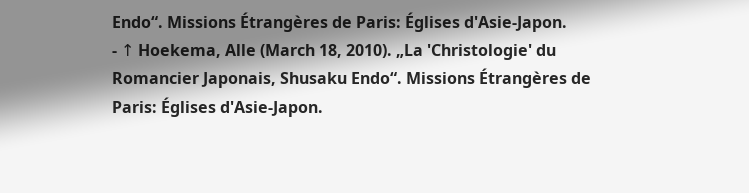Endo“. Missions Étrangères de Paris: Églises d'Asie-Japon.
- ↑ Hoekema, Alle (March 18, 2010). „La 'Christologie' du Romancier Japonais, Shusaku Endo“. Missions Étrangères de Paris: Églises d'Asie-Japon.